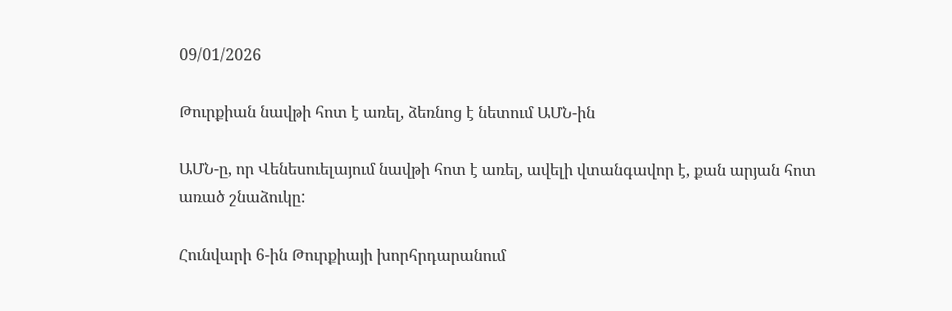09/01/2026

Թուրքիան նավթի հոտ է առել, ձեռնոց է նետում ԱՄՆ-ին

ԱՄՆ-ը, որ Վենեսուելայում նավթի հոտ է առել, ավելի վտանգավոր է, քան արյան հոտ առած շնաձուկը:

Հունվարի 6-ին Թուրքիայի խորհրդարանում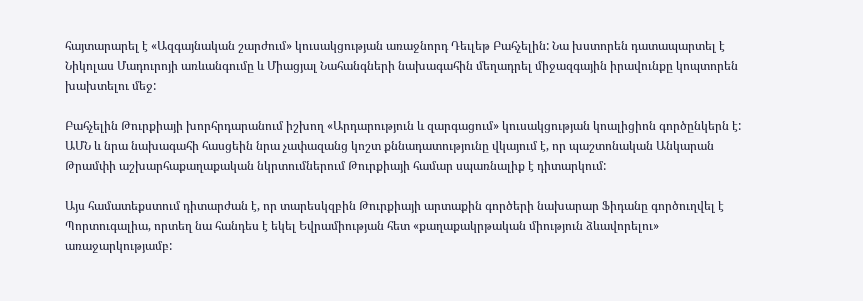հայտարարել է «Ազգայնական շարժում» կուսակցության առաջնորդ Դեւլեթ Բահչելին: Նա խստորեն դատապարտել է Նիկոլաս Մադուրոյի առևանգումը և Միացյալ Նահանգների նախագահին մեղադրել միջազգային իրավունքը կոպտորեն խախտելու մեջ:

Բահչելին Թուրքիայի խորհրդարանում իշխող «Արդարություն և զարգացում» կուսակցության կոալիցիոն գործընկերն է: ԱՄՆ և նրա նախագահի հասցեին նրա չափազանց կոշտ քննադատությունը վկայում է, որ պաշտոնական Անկարան Թրամփի աշխարհաքաղաքական նկրտումներում Թուրքիայի համար սպառնալիք է դիտարկում:

Այս համատեքստում դիտարժան է, որ տարեսկզբին Թուրքիայի արտաքին գործերի նախարար Ֆիդանը գործուղվել է Պորտուգալիա, որտեղ նա հանդես է եկել Եվրամիության հետ «քաղաքակրթական միություն ձևավորելու» առաջարկությամբ: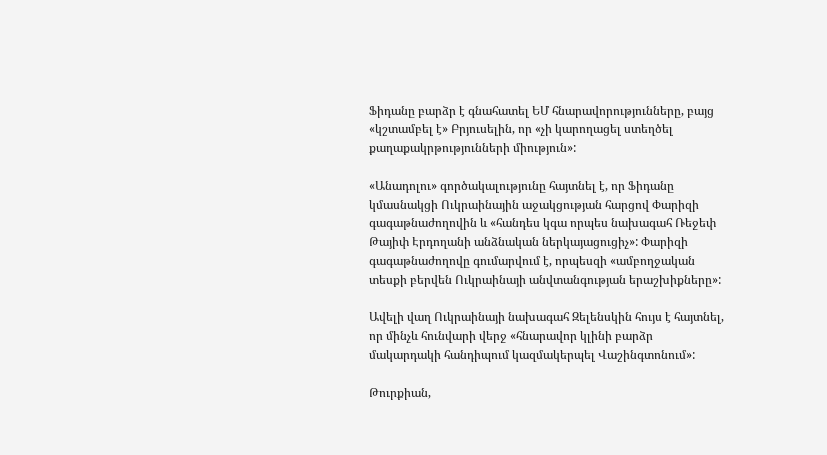Ֆիդանը բարձր է գնահատել ԵՄ հնարավորությունները, բայց «կշտամբել է» Բրյուսելին, որ «չի կարողացել ստեղծել քաղաքակրթությունների միություն»:

«Անադոլու» գործակալությունը հայտնել է, որ Ֆիդանը կմասնակցի Ուկրաինային աջակցության հարցով Փարիզի գագաթնաժողովին և «հանդես կգա որպես նախագահ Ռեջեփ Թայիփ Էրդողանի անձնական ներկայացուցիչ»: Փարիզի գագաթնաժողովը գումարվում է, որպեսզի «ամբողջական տեսքի բերվեն Ուկրաինայի անվտանգության երաշխիքները»:

Ավելի վաղ Ուկրաինայի նախագահ Զելենսկին հույս է հայտնել, որ մինչև հունվարի վերջ «հնարավոր կլինի բարձր մակարդակի հանդիպում կազմակերպել Վաշինգտոնում»:

Թուրքիան,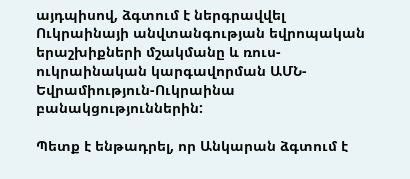այդպիսով, ձգտում է ներգրավվել Ուկրաինայի անվտանգության եվրոպական երաշխիքների մշակմանը և ռուս-ուկրաինական կարգավորման ԱՄՆ-Եվրամիություն-Ուկրաինա բանակցություններին:

Պետք է ենթադրել, որ Անկարան ձգտում է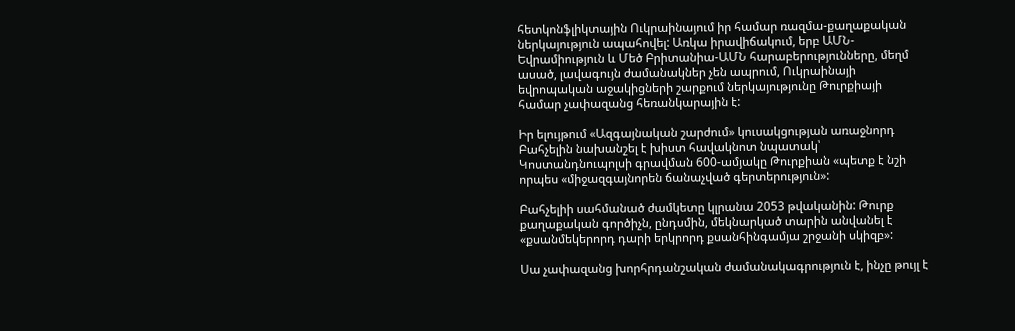հետկոնֆլիկտային Ուկրաինայում իր համար ռազմա-քաղաքական ներկայություն ապահովել: Առկա իրավիճակում, երբ ԱՄՆ-Եվրամիություն և Մեծ Բրիտանիա-ԱՄՆ հարաբերությունները, մեղմ ասած, լավագույն ժամանակներ չեն ապրում, Ուկրաինայի եվրոպական աջակիցների շարքում ներկայությունը Թուրքիայի համար չափազանց հեռանկարային է:

Իր ելույթում «Ազգայնական շարժում» կուսակցության առաջնորդ Բահչելին նախանշել է խիստ հավակնոտ նպատակ՝ Կոստանդնուպոլսի գրավման 600-ամյակը Թուրքիան «պետք է նշի որպես «միջազգայնորեն ճանաչված գերտերություն»:

Բահչելիի սահմանած ժամկետը կլրանա 2053 թվականին: Թուրք քաղաքական գործիչն, ընդսմին, մեկնարկած տարին անվանել է «քսանմեկերորդ դարի երկրորդ քսանհինգամյա շրջանի սկիզբ»:

Սա չափազանց խորհրդանշական ժամանակագրություն է, ինչը թույլ է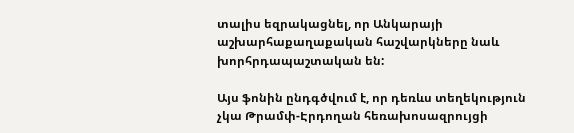տալիս եզրակացնել, որ Անկարայի աշխարհաքաղաքական հաշվարկները նաև խորհրդապաշտական են:

Այս ֆոնին ընդգծվում է, որ դեռևս տեղեկություն չկա Թրամփ-Էրդողան հեռախոսազրույցի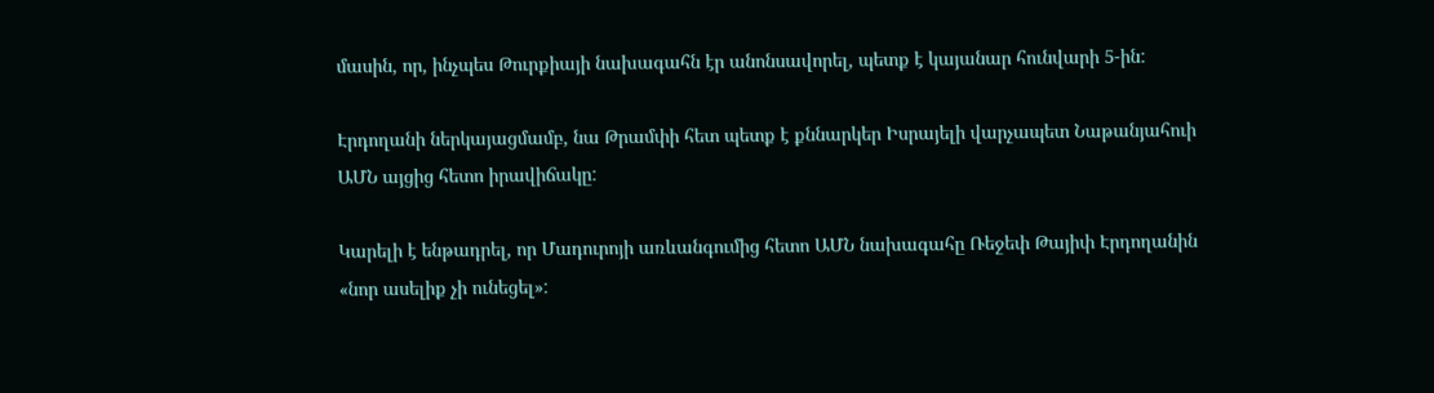մասին, որ, ինչպես Թուրքիայի նախագահն էր անոնսավորել, պետք է կայանար հունվարի 5-ին:

Էրդողանի ներկայացմամբ, նա Թրամփի հետ պետք է քննարկեր Իսրայելի վարչապետ Նաթանյահուի ԱՄՆ այցից հետո իրավիճակը:

Կարելի է ենթադրել, որ Մադուրոյի առևանգումից հետո ԱՄՆ նախագահը Ռեջեփ Թայիփ Էրդողանին «նոր ասելիք չի ունեցել»: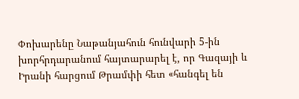Փոխարենը Նաթանյահուն հունվարի 5-ին խորհրդարանում հայտարարել է, որ Գազայի և Իրանի հարցում Թրամփի հետ «հանգել են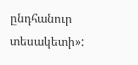ընդհանուր տեսակետի»: